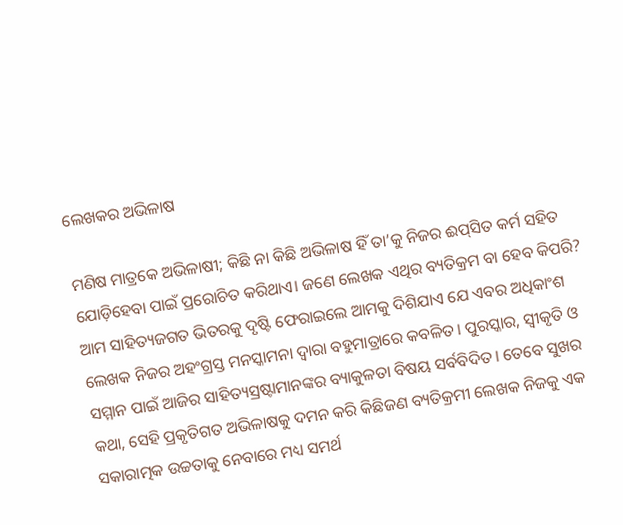ଲେଖକର ଅଭିଳାଷ

ମଣିଷ ମାତ୍ରକେ ଅଭିଳାଷୀ; କିଛି ନା କିଛି ଅଭିଳାଷ ହିଁ ତା’କୁ ନିଜର ଈପ୍‌ସିତ କର୍ମ ସହିତ ଯୋଡ଼ିହେବା ପାଇଁ ପ୍ରରୋଚିତ କରିଥାଏ। ଜଣେ ଲେଖକ ଏଥିର ବ୍ୟତିକ୍ରମ ବା ହେବ କିପରି? ଆମ ସାହିତ୍ୟଜଗତ ଭିତରକୁ ଦୃଷ୍ଟି ଫେରାଇଲେ ଆମକୁ ଦିଶିଯାଏ ଯେ ଏବର ଅଧିକାଂଶ ଲେଖକ ନିଜର ଅହଂଗ୍ରସ୍ତ ମନସ୍କାମନା ଦ୍ୱାରା ବହୁମାତ୍ରାରେ କବଳିତ। ପୁରସ୍କାର, ସ୍ୱୀକୃତି ଓ ସମ୍ମାନ ପାଇଁ ଆଜିର ସାହିତ୍ୟସ୍ରଷ୍ଟାମାନଙ୍କର ବ୍ୟାକୁଳତା ବିଷୟ ସର୍ବବିଦିତ। ତେବେ ସୁଖର କଥା, ସେହି ପ୍ରକୃତିଗତ ଅଭିଳାଷକୁ ଦମନ କରି କିଛିଜଣ ବ୍ୟତିକ୍ରମୀ ଲେଖକ ନିଜକୁ ଏକ ସକାରାତ୍ମକ ଉଚ୍ଚତାକୁ ନେବାରେ ମଧ୍ୟ ସମର୍ଥ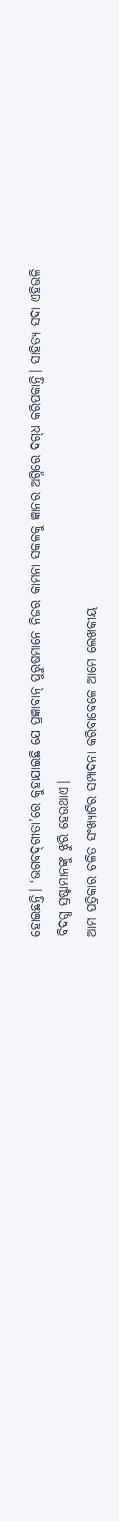ହୋଇଛନ୍ତି। ‘ଭଗବଦ୍‌ଗୀତା’ରେ କୁହାଯାଇଛି ଯେ ପ୍ରଜ୍ଞାବାନ୍ ପୁରୁଷମାନେ ନିଜର କାମନା ସକଳକୁ ଜ୍ଞାନର ଅଗ୍ନିରେ ଦଗ୍‌ଧ କରିପକାନ୍ତି। ସାହିତ୍ୟ ସଦା ଏହିଭଳି ବିଦଗ୍ଧ ସ୍ରଷ୍ଟାମାନଙ୍କୁ ଝୁରି ହେଉଥାଏ।
ଆମ ପତ୍ରିକାର ଚଳିତ ସଂଖ୍ୟାଟିର ସମ୍ପାଦନା କରିବାବେଳେ ଆମେ ଲେଖକୀୟ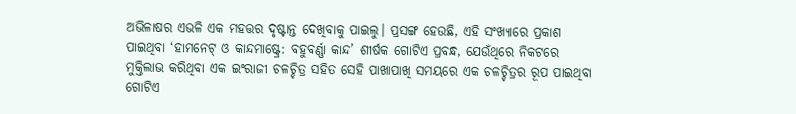ଅଭିଳାଷର ଏଭଳି ଏକ ମହତ୍ତର ଦୃଷ୍ଟାନ୍ତ ଦେଖିବାକୁ ପାଇଲୁ। ପ୍ରସଙ୍ଗ ହେଉଛି, ଏହି ସଂଖ୍ୟାରେ ପ୍ରକାଶ ପାଇଥିବା ‘ହାମନେଟ୍ ଓ କାନ୍ଦମାଷ୍ଟ୍ରେ: ବହୁବର୍ଣ୍ଣା କାନ୍ଦ’ ଶୀର୍ଷକ ଗୋଟିଏ ପ୍ରବନ୍ଧ, ଯେଉଁଥିରେ ନିକଟରେ ମୁକ୍ତିଲାଭ କରିଥିବା ଏକ ଇଂରାଜୀ ଚଳଚ୍ଚିତ୍ର ସହିତ ସେହି ପାଖାପାଖି ସମୟରେ ଏକ ଚଳଚ୍ଚିତ୍ରର ରୂପ ପାଇଥିବା ଗୋଟିଏ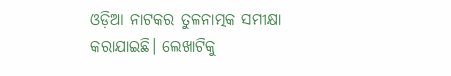ଓଡ଼ିଆ ନାଟକର ତୁଳନାତ୍ମକ ସମୀକ୍ଷା କରାଯାଇଛି। ଲେଖାଟିକୁ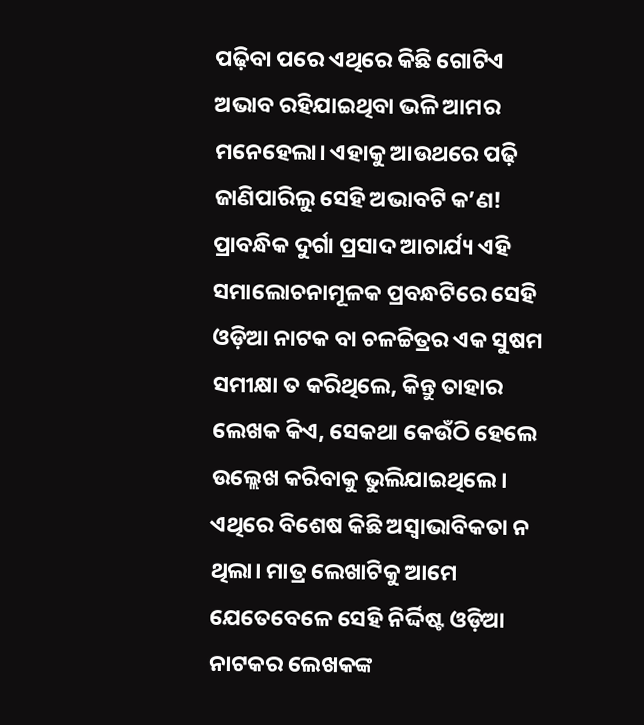ପଢ଼ିବା ପରେ ଏଥିରେ କିଛି ଗୋଟିଏ ଅଭାବ ରହିଯାଇଥିବା ଭଳି ଆମର ମନେହେଲା। ଏହାକୁ ଆଉଥରେ ପଢ଼ି ଜାଣିପାରିଲୁ ସେହି ଅଭାବଟି କ’ଣ! ପ୍ରାବନ୍ଧିକ ଦୁର୍ଗା ପ୍ରସାଦ ଆଚାର୍ଯ୍ୟ ଏହି ସମାଲୋଚନାମୂଳକ ପ୍ରବନ୍ଧଟିରେ ସେହି ଓଡ଼ିଆ ନାଟକ ବା ଚଳଚ୍ଚିତ୍ରର ଏକ ସୁଷମ ସମୀକ୍ଷା ତ କରିଥିଲେ, କିନ୍ତୁ ତାହାର ଲେଖକ କିଏ, ସେକଥା କେଉଁଠି ହେଲେ ଉଲ୍ଲେଖ କରିବାକୁ ଭୁଲିଯାଇଥିଲେ।
ଏଥିରେ ବିଶେଷ କିଛି ଅସ୍ୱାଭାବିକତା ନ ଥିଲା। ମାତ୍ର ଲେଖାଟିକୁ ଆମେ ଯେତେବେଳେ ସେହି ନିର୍ଦ୍ଦିଷ୍ଟ ଓଡ଼ିଆ ନାଟକର ଲେଖକଙ୍କ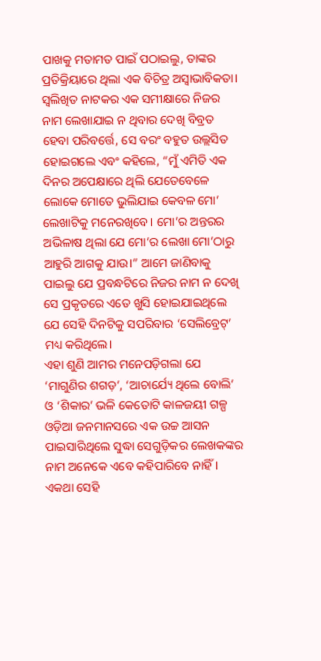ପାଖକୁ ମତାମତ ପାଇଁ ପଠାଇଲୁ, ତାଙ୍କର ପ୍ରତିକ୍ରିୟାରେ ଥିଲା ଏକ ବିଚିତ୍ର ଅସ୍ୱାଭାବିକତା। ସ୍ୱଲିଖିତ ନାଟକର ଏକ ସମୀକ୍ଷାରେ ନିଜର ନାମ ଲେଖାଯାଇ ନ ଥିବାର ଦେଖି ବିବ୍ରତ ହେବା ପରିବର୍ତ୍ତେ, ସେ ବରଂ ବହୁତ ଉଲ୍ଲସିତ ହୋଇଗଲେ ଏବଂ କହିଲେ, “ମୁଁ ଏମିତି ଏକ ଦିନର ଅପେକ୍ଷାରେ ଥିଲି ଯେତେବେଳେ ଲୋକେ ମୋତେ ଭୁଲିଯାଇ କେବଳ ମୋ’ ଲେଖାଟିକୁ ମନେରଖିବେ। ମୋ’ର ଅନ୍ତରର ଅଭିଳାଷ ଥିଲା ଯେ ମୋ’ର ଲେଖା ମୋ’ଠାରୁ ଆହୁରି ଆଗକୁ ଯାଉ।” ଆମେ ଜାଣିବାକୁ ପାଇଲୁ ଯେ ପ୍ରବନ୍ଧଟିରେ ନିଜର ନାମ ନ ଦେଖି ସେ ପ୍ରକୃତରେ ଏତେ ଖୁସି ହୋଇଯାଇଥିଲେ ଯେ ସେହି ଦିନଟିକୁ ସପରିବାର ‘ସେଲିବ୍ରେଟ୍‌’ ମଧ୍ୟ କରିଥିଲେ।
ଏହା ଶୁଣି ଆମର ମନେପଡ଼ିଗଲା ଯେ ‘ମାଗୁଣିର ଶଗଡ଼’, ‘ଆଚାର୍ଯ୍ୟେ ଥିଲେ ବୋଲି’ ଓ ‘ଶିକାର’ ଭଳି କେତୋଟି କାଳଜୟୀ ଗଳ୍ପ ଓଡ଼ିଆ ଜନମାନସରେ ଏକ ଉଚ୍ଚ ଆସନ ପାଇସାରିଥିଲେ ସୁଦ୍ଧା ସେଗୁଡ଼ିକର ଲେଖକଙ୍କର ନାମ ଅନେକେ ଏବେ କହିପାରିବେ ନାହିଁ। ଏକଥା ସେହି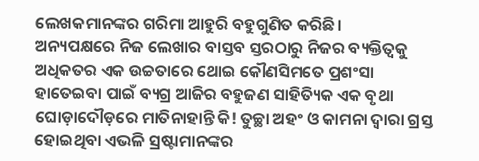ଲେଖକମାନଙ୍କର ଗରିମା ଆହୁରି ବହୁଗୁଣିତ କରିଛି।
ଅନ୍ୟପକ୍ଷରେ ନିଜ ଲେଖାର ବାସ୍ତବ ସ୍ତରଠାରୁ ନିଜର ବ୍ୟକ୍ତିତ୍ୱକୁ ଅଧିକତର ଏକ ଉଚ୍ଚତାରେ ଥୋଇ କୌଣସିମତେ ପ୍ରଶଂସା ହାତେଇବା ପାଇଁ ବ୍ୟଗ୍ର ଆଜିର ବହୁଜଣ ସାହିତ୍ୟିକ ଏକ ବୃଥା ଘୋଡ଼ାଦୌଡ଼ରେ ମାତିନାହାନ୍ତି କି! ତୁଚ୍ଛା ଅହଂ ଓ କାମନା ଦ୍ୱାରା ଗ୍ରସ୍ତ ହୋଇଥିବା ଏଭଳି ସ୍ରଷ୍ଟାମାନଙ୍କର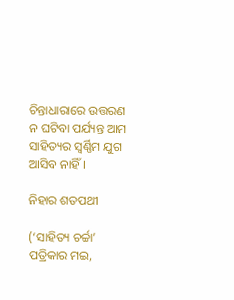ଚିନ୍ତାଧାରାରେ ଉତ୍ତରଣ ନ ଘଟିବା ପର୍ଯ୍ୟନ୍ତ ଆମ ସାହିତ୍ୟର ସ୍ୱର୍ଣ୍ଣିମ ଯୁଗ ଆସିବ ନାହିଁ।

ନିହାର ଶତପଥୀ

(‘ସାହିତ୍ୟ ଚର୍ଚ୍ଚା’ ପତ୍ରିକାର ମଇ,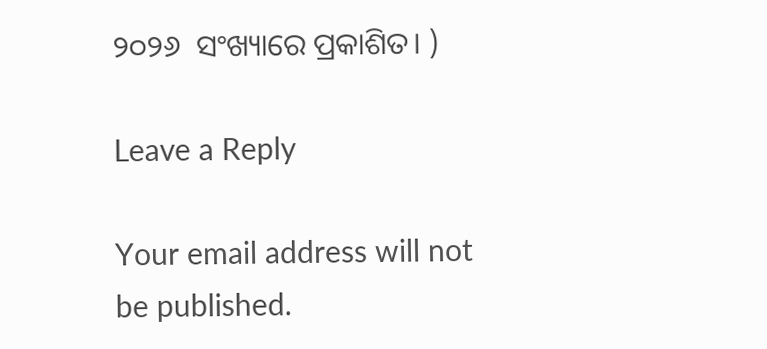୨୦୨୬  ସଂଖ୍ୟାରେ ପ୍ରକାଶିତ। )

Leave a Reply

Your email address will not be published.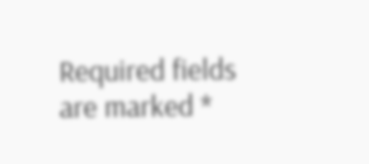Required fields are marked *